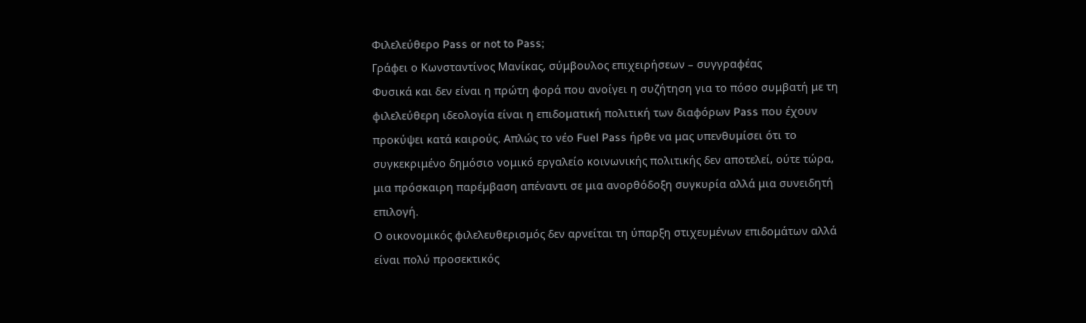Φιλελεύθερο Pass or not to Pass;
Γράφει ο Κωνσταντίνος Μανίκας, σύμβουλος επιχειρήσεων – συγγραφέας
Φυσικά και δεν είναι η πρώτη φορά που ανοίγει η συζήτηση για το πόσο συμβατή με τη φιλελεύθερη ιδεολογία είναι η επιδοματική πολιτική των διαφόρων Pass που έχουν προκύψει κατά καιρούς. Απλώς το νέο Fuel Pass ήρθε να μας υπενθυμίσει ότι το συγκεκριμένο δημόσιο νομικό εργαλείο κοινωνικής πολιτικής δεν αποτελεί, ούτε τώρα, μια πρόσκαιρη παρέμβαση απέναντι σε μια ανορθόδοξη συγκυρία αλλά μια συνειδητή επιλογή.
Ο οικονομικός φιλελευθερισμός δεν αρνείται τη ύπαρξη στιχευμένων επιδομάτων αλλά είναι πολύ προσεκτικός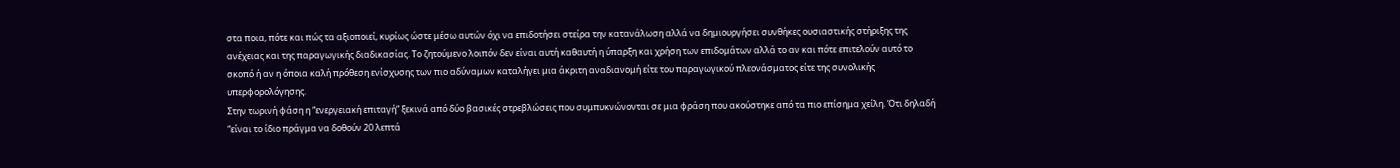στα ποια, πότε και πώς τα αξιοποιεί, κυρίως ώστε μέσω αυτών όχι να επιδοτήσει στείρα την κατανάλωση αλλά να δημιουργήσει συνθήκες ουσιαστικής στήριξης της ανέχειας και της παραγωγικής διαδικασίας. Το ζητούμενο λοιπόν δεν είναι αυτή καθαυτή η ύπαρξη και χρήση των επιδομάτων αλλά το αν και πότε επιτελούν αυτό το σκοπό ή αν η όποια καλή πρόθεση ενίσχυσης των πιο αδύναμων καταλήγει μια άκριτη αναδιανομή είτε του παραγωγικού πλεονάσματος είτε της συνολικής υπερφορολόγησης.
Στην τωρινή φάση η “ενεργειακή επιταγή” ξεκινά από δύο βασικές στρεβλώσεις που συμπυκνώνονται σε μια φράση που ακούστηκε από τα πιο επίσημα χείλη. Ότι δηλαδή “είναι το ίδιο πράγμα να δοθούν 20 λεπτά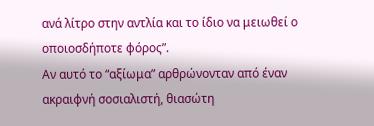ανά λίτρο στην αντλία και το ίδιο να μειωθεί ο οποιοσδήποτε φόρος”.
Αν αυτό το “αξίωμα” αρθρώνονταν από έναν ακραιφνή σοσιαλιστή, θιασώτη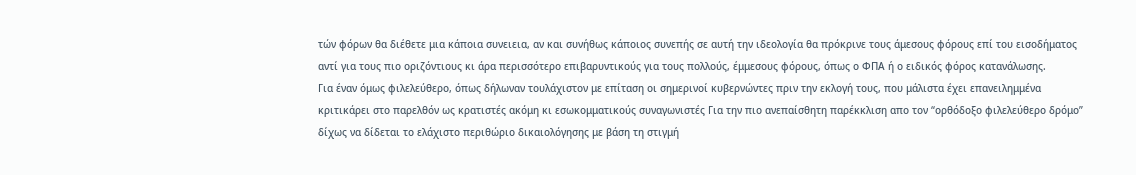τών φόρων θα διέθετε μια κάποια συνειεια, αν και συνήθως κάποιος συνεπής σε αυτή την ιδεολογία θα πρόκρινε τους άμεσους φόρους επί του εισοδήματος αντί για τους πιο οριζόντιους κι άρα περισσότερο επιβαρυντικούς για τους πολλούς, έμμεσους φόρους, όπως ο ΦΠΑ ή ο ειδικός φόρος κατανάλωσης.
Για έναν όμως φιλελεύθερο, όπως δήλωναν τουλάχιστον με επίταση οι σημερινοί κυβερνώντες πριν την εκλογή τους, που μάλιστα έχει επανειλημμένα κριτικάρει στο παρελθόν ως κρατιστές ακόμη κι εσωκομματικούς συναγωνιστές Για την πιο ανεπαίσθητη παρέκκλιση απο τον “ορθόδοξο φιλελεύθερο δρόμο” δίχως να δίδεται το ελάχιστο περιθώριο δικαιολόγησης με βάση τη στιγμή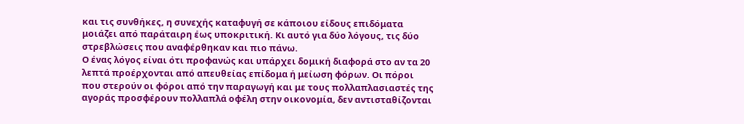και τις συνθήκες, η συνεχής καταφυγή σε κάποιου είδους επιδόματα μοιάζει από παράταιρη έως υποκριτική. Κι αυτό για δύο λόγους, τις δύο στρεβλώσεις που αναφέρθηκαν και πιο πάνω.
Ο ένας λόγος είναι ότι προφανώς και υπάρχει δομική διαφορά στο αν τα 20 λεπτά προέρχονται από απευθείας επίδομα ή μείωση φόρων. Οι πόροι που στερούν οι φόροι από την παραγωγή και με τους πολλαπλασιαστές της αγοράς προσφέρουν πολλαπλά οφέλη στην οικονομία, δεν αντισταθίζονται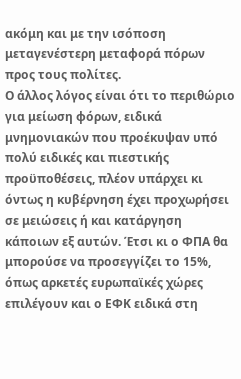ακόμη και με την ισόποση μεταγενέστερη μεταφορά πόρων προς τους πολίτες.
Ο άλλος λόγος είναι ότι το περιθώριο για μείωση φόρων, ειδικά μνημονιακών που προέκυψαν υπό πολύ ειδικές και πιεστικής προϋποθέσεις, πλέον υπάρχει κι όντως η κυβέρνηση έχει προχωρήσει σε μειώσεις ή και κατάργηση κάποιων εξ αυτών. Έτσι κι ο ΦΠΑ θα μπορούσε να προσεγγίζει το 15%, όπως αρκετές ευρωπαϊκές χώρες επιλέγουν και ο ΕΦΚ ειδικά στη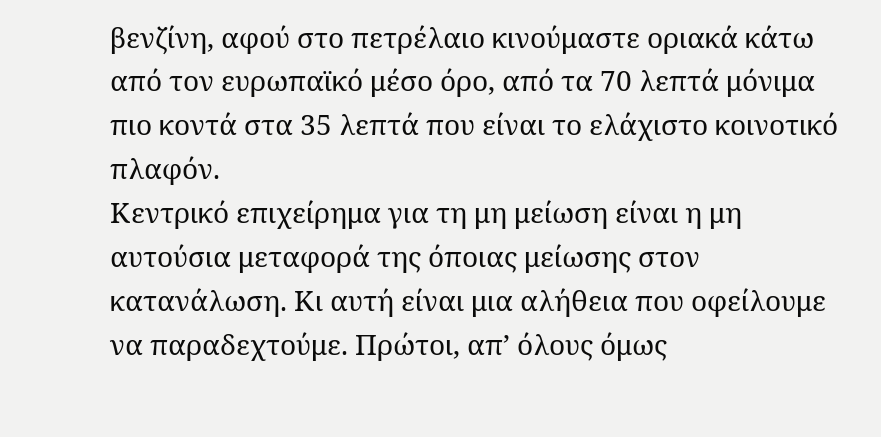βενζίνη, αφού στο πετρέλαιο κινούμαστε οριακά κάτω από τον ευρωπαϊκό μέσο όρο, από τα 70 λεπτά μόνιμα πιο κοντά στα 35 λεπτά που είναι το ελάχιστο κοινοτικό πλαφόν.
Κεντρικό επιχείρημα για τη μη μείωση είναι η μη αυτούσια μεταφορά της όποιας μείωσης στον κατανάλωση. Κι αυτή είναι μια αλήθεια που οφείλουμε να παραδεχτούμε. Πρώτοι, απ’ όλους όμως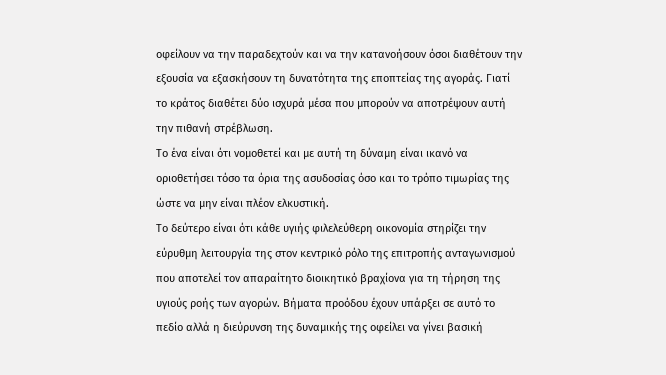οφείλουν να την παραδεχτούν και να την κατανοήσουν όσοι διαθέτουν την εξουσία να εξασκήσουν τη δυνατότητα της εποπτείας της αγοράς. Γιατί το κράτος διαθέτει δύο ισχυρά μέσα που μπορούν να αποτρέψουν αυτή την πιθανή στρέβλωση.
Το ένα είναι ότι νομοθετεί και με αυτή τη δύναμη είναι ικανό να οριοθετήσει τόσο τα όρια της ασυδοσίας όσο και το τρόπο τιμωρίας της ώστε να μην είναι πλέον ελκυστική.
Το δεύτερο είναι ότι κάθε υγιής φιλελεύθερη οικονομία στηρίζει την εύρυθμη λειτουργία της στον κεντρικό ρόλο της επιτροπής ανταγωνισμού που αποτελεί τον απαραίτητο διοικητικό βραχίονα για τη τήρηση της υγιούς ροής των αγορών. Βήματα προόδου έχουν υπάρξει σε αυτό το πεδίο αλλά η διεύρυνση της δυναμικής της οφείλει να γίνει βασική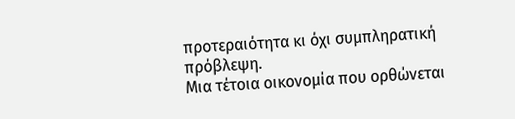προτεραιότητα κι όχι συμπληρατική πρόβλεψη.
Μια τέτοια οικονομία που ορθώνεται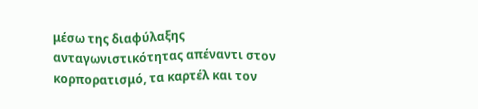μέσω της διαφύλαξης ανταγωνιστικότητας απέναντι στον κορπορατισμό, τα καρτέλ και τον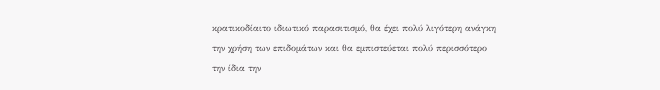κρατικοδίαιτο ιδιωτικό παρασιτισμό, θα έχει πολύ λιγότερη ανάγκη την χρήση των επιδομάτων και θα εμπιστεύεται πολύ περισσότερο την ίδια την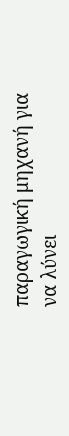παραγωγική μηχανή για να λύνει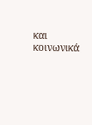και κοινωνικά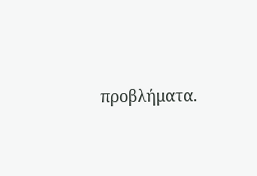προβλήματα.